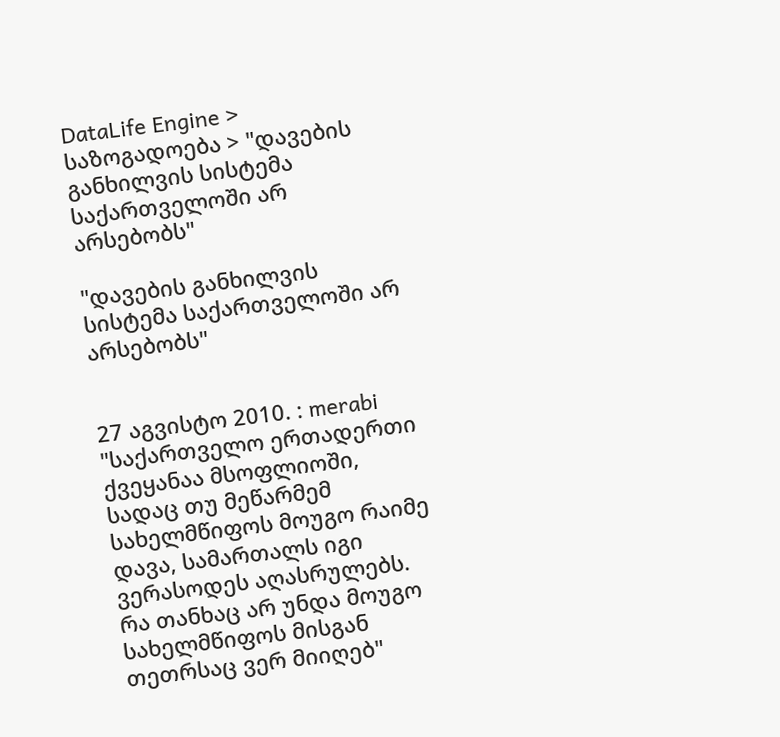DataLife Engine > საზოგადოება > "დავების განხილვის სისტემა საქართველოში არ არსებობს"

"დავების განხილვის სისტემა საქართველოში არ არსებობს"


27 აგვისტო 2010. : merabi
"საქართველო ერთადერთი ქვეყანაა მსოფლიოში, სადაც თუ მეწარმემ სახელმწიფოს მოუგო რაიმე დავა, სამართალს იგი ვერასოდეს აღასრულებს. რა თანხაც არ უნდა მოუგო სახელმწიფოს მისგან თეთრსაც ვერ მიიღებ"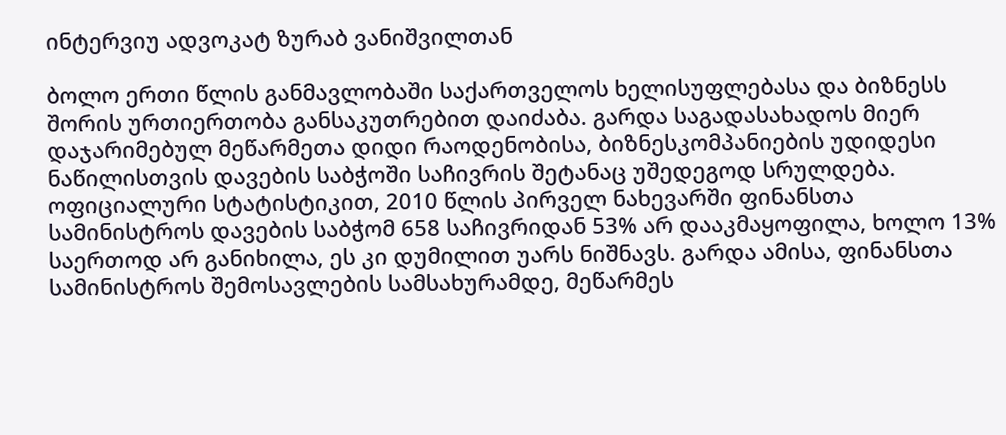ინტერვიუ ადვოკატ ზურაბ ვანიშვილთან

ბოლო ერთი წლის განმავლობაში საქართველოს ხელისუფლებასა და ბიზნესს შორის ურთიერთობა განსაკუთრებით დაიძაბა. გარდა საგადასახადოს მიერ დაჯარიმებულ მეწარმეთა დიდი რაოდენობისა, ბიზნესკომპანიების უდიდესი ნაწილისთვის დავების საბჭოში საჩივრის შეტანაც უშედეგოდ სრულდება. ოფიციალური სტატისტიკით, 2010 წლის პირველ ნახევარში ფინანსთა სამინისტროს დავების საბჭომ 658 საჩივრიდან 53% არ დააკმაყოფილა, ხოლო 13% საერთოდ არ განიხილა, ეს კი დუმილით უარს ნიშნავს. გარდა ამისა, ფინანსთა სამინისტროს შემოსავლების სამსახურამდე, მეწარმეს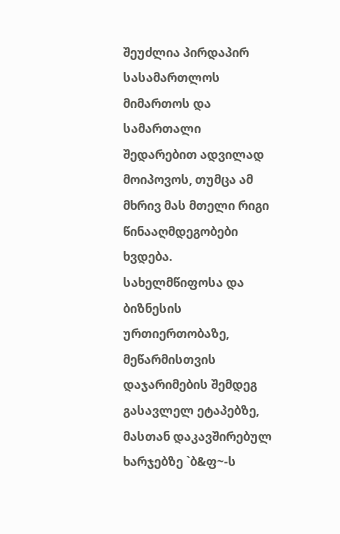შეუძლია პირდაპირ სასამართლოს მიმართოს და სამართალი შედარებით ადვილად მოიპოვოს, თუმცა ამ მხრივ მას მთელი რიგი წინააღმდეგობები ხვდება. სახელმწიფოსა და ბიზნესის ურთიერთობაზე, მეწარმისთვის დაჯარიმების შემდეგ გასავლელ ეტაპებზე, მასთან დაკავშირებულ ხარჯებზე `ბ&ფ~-ს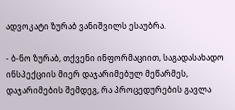ადვოკატი ზურაბ ვანიშვილს ესაუბრა.

- ბ-ნო ზურაბ, თქვენი ინფორმაციით, საგადასახადო ინსპექციის მიერ დაჯარიმებულ მეწარმეს, დაჯარიმების შემდეგ, რა პროცედურების გავლა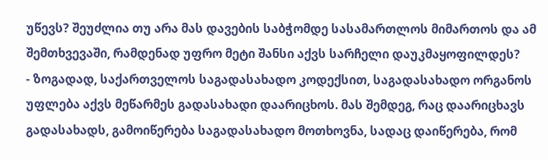უწევს? შეუძლია თუ არა მას დავების საბჭომდე სასამართლოს მიმართოს და ამ შემთხვევაში, რამდენად უფრო მეტი შანსი აქვს სარჩელი დაუკმაყოფილდეს?
- ზოგადად, საქართველოს საგადასახადო კოდექსით, საგადასახადო ორგანოს უფლება აქვს მეწარმეს გადასახადი დაარიცხოს. მას შემდეგ, რაც დაარიცხავს გადასახადს, გამოიწერება საგადასახადო მოთხოვნა, სადაც დაიწერება, რომ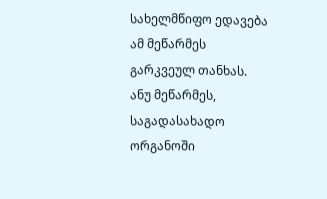სახელმწიფო ედავება ამ მეწარმეს გარკვეულ თანხას. ანუ მეწარმეს, საგადასახადო ორგანოში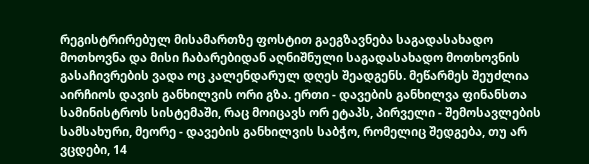რეგისტრირებულ მისამართზე ფოსტით გაეგზავნება საგადასახადო მოთხოვნა და მისი ჩაბარებიდან აღნიშნული საგადასახადო მოთხოვნის გასაჩივრების ვადა ოც კალენდარულ დღეს შეადგენს. მეწარმეს შეუძლია აირჩიოს დავის განხილვის ორი გზა. ერთი - დავების განხილვა ფინანსთა სამინისტროს სისტემაში, რაც მოიცავს ორ ეტაპს, პირველი - შემოსავლების სამსახური, მეორე - დავების განხილვის საბჭო, რომელიც შედგება, თუ არ ვცდები, 14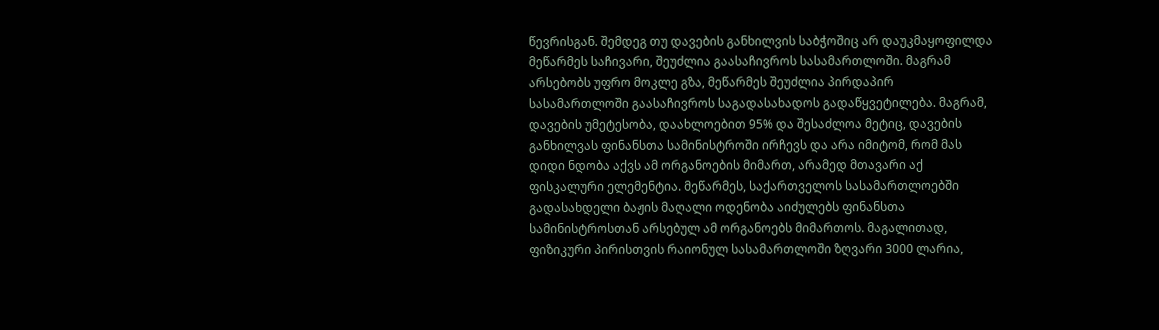წევრისგან. შემდეგ თუ დავების განხილვის საბჭოშიც არ დაუკმაყოფილდა მეწარმეს საჩივარი, შეუძლია გაასაჩივროს სასამართლოში. მაგრამ არსებობს უფრო მოკლე გზა, მეწარმეს შეუძლია პირდაპირ სასამართლოში გაასაჩივროს საგადასახადოს გადაწყვეტილება. მაგრამ, დავების უმეტესობა, დაახლოებით 95% და შესაძლოა მეტიც, დავების განხილვას ფინანსთა სამინისტროში ირჩევს და არა იმიტომ, რომ მას დიდი ნდობა აქვს ამ ორგანოების მიმართ, არამედ მთავარი აქ ფისკალური ელემენტია. მეწარმეს, საქართველოს სასამართლოებში გადასახდელი ბაჟის მაღალი ოდენობა აიძულებს ფინანსთა სამინისტროსთან არსებულ ამ ორგანოებს მიმართოს. მაგალითად, ფიზიკური პირისთვის რაიონულ სასამართლოში ზღვარი 3000 ლარია,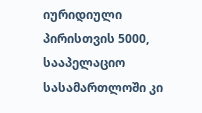იურიდიული პირისთვის 5000, სააპელაციო სასამართლოში კი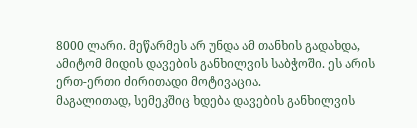8000 ლარი. მეწარმეს არ უნდა ამ თანხის გადახდა, ამიტომ მიდის დავების განხილვის საბჭოში. ეს არის ერთ-ერთი ძირითადი მოტივაცია.
მაგალითად, სემეკშიც ხდება დავების განხილვის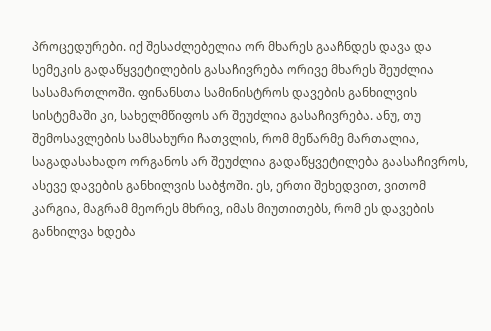პროცედურები. იქ შესაძლებელია ორ მხარეს გააჩნდეს დავა და სემეკის გადაწყვეტილების გასაჩივრება ორივე მხარეს შეუძლია სასამართლოში. ფინანსთა სამინისტროს დავების განხილვის სისტემაში კი, სახელმწიფოს არ შეუძლია გასაჩივრება. ანუ, თუ შემოსავლების სამსახური ჩათვლის, რომ მეწარმე მართალია, საგადასახადო ორგანოს არ შეუძლია გადაწყვეტილება გაასაჩივროს, ასევე დავების განხილვის საბჭოში. ეს, ერთი შეხედვით, ვითომ კარგია, მაგრამ მეორეს მხრივ, იმას მიუთითებს, რომ ეს დავების განხილვა ხდება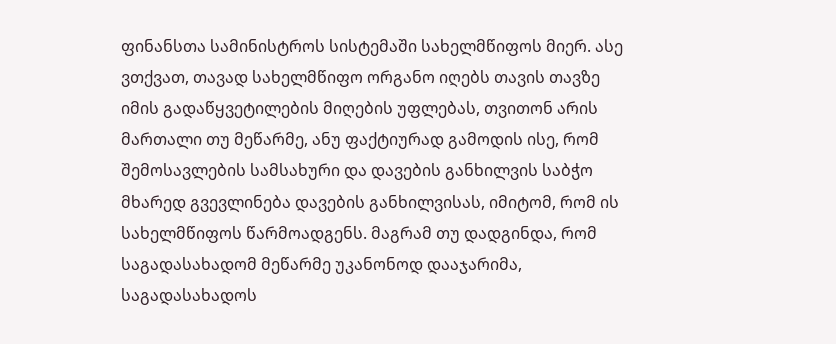ფინანსთა სამინისტროს სისტემაში სახელმწიფოს მიერ. ასე ვთქვათ, თავად სახელმწიფო ორგანო იღებს თავის თავზე იმის გადაწყვეტილების მიღების უფლებას, თვითონ არის მართალი თუ მეწარმე, ანუ ფაქტიურად გამოდის ისე, რომ შემოსავლების სამსახური და დავების განხილვის საბჭო მხარედ გვევლინება დავების განხილვისას, იმიტომ, რომ ის სახელმწიფოს წარმოადგენს. მაგრამ თუ დადგინდა, რომ საგადასახადომ მეწარმე უკანონოდ დააჯარიმა, საგადასახადოს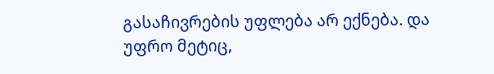გასაჩივრების უფლება არ ექნება. და უფრო მეტიც,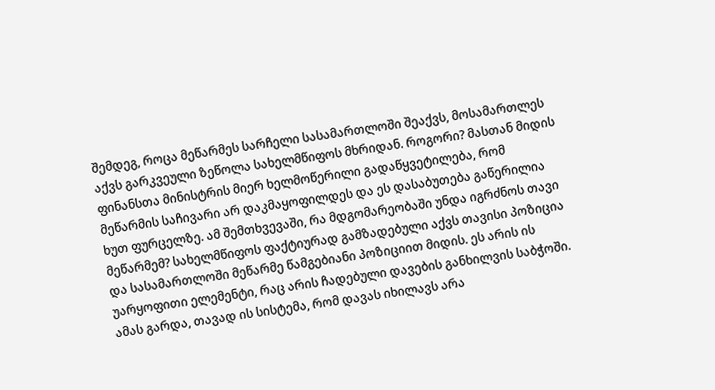შემდეგ, როცა მეწარმეს სარჩელი სასამართლოში შეაქვს, მოსამართლეს აქვს გარკვეული ზეწოლა სახელმწიფოს მხრიდან. როგორი? მასთან მიდის ფინანსთა მინისტრის მიერ ხელმოწერილი გადაწყვეტილება, რომ მეწარმის საჩივარი არ დაკმაყოფილდეს და ეს დასაბუთება გაწერილია ხუთ ფურცელზე. ამ შემთხვევაში, რა მდგომარეობაში უნდა იგრძნოს თავი მეწარმემ? სახელმწიფოს ფაქტიურად გამზადებული აქვს თავისი პოზიცია და სასამართლოში მეწარმე წამგებიანი პოზიციით მიდის. ეს არის ის უარყოფითი ელემენტი, რაც არის ჩადებული დავების განხილვის საბჭოში.
ამას გარდა, თავად ის სისტემა, რომ დავას იხილავს არა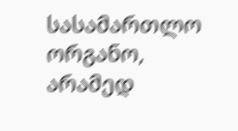სასამართლო ორგანო, არამედ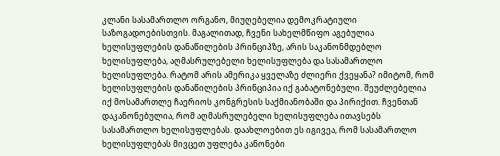კლანი სასამართლო ორგანო, მიუღებელია დემოკრატიული საზოგადოებისთვის. მაგალითად, ჩვენი სახელმწიფო აგებულია ხელისუფლების დანაწილების პრინციპზე, არის საკანონმდებლო ხელისუფლება, აღმასრულებელი ხელისუფლება და სასამართლო ხელისუფლება. რატომ არის ამერიკა ყველაზე ძლიერი ქვეყანა? იმიტომ, რომ ხელისუფლების დანაწილების პრინციპია იქ გაბატონებული. შეუძლებელია იქ მოსამართლე ჩაერიოს კონგრესის საქმიანობაში და პირიქით. ჩვენთან დაკანონებულია, რომ აღმასრულებელი ხელისუფლება ითავსებს სასამართლო ხელისუფლებას. დაახლოებით ეს იგივეა, რომ სასამართლო ხელისუფლებას მივცეთ უფლება კანონები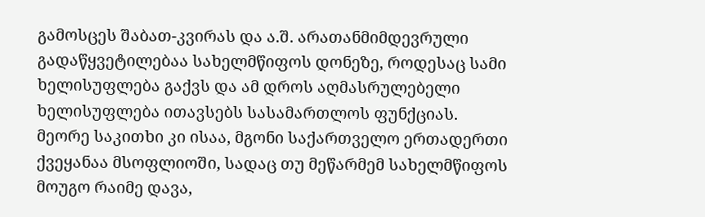გამოსცეს შაბათ-კვირას და ა.შ. არათანმიმდევრული გადაწყვეტილებაა სახელმწიფოს დონეზე, როდესაც სამი ხელისუფლება გაქვს და ამ დროს აღმასრულებელი ხელისუფლება ითავსებს სასამართლოს ფუნქციას.
მეორე საკითხი კი ისაა, მგონი საქართველო ერთადერთი ქვეყანაა მსოფლიოში, სადაც თუ მეწარმემ სახელმწიფოს მოუგო რაიმე დავა,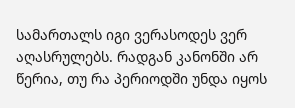სამართალს იგი ვერასოდეს ვერ აღასრულებს. რადგან კანონში არ წერია, თუ რა პერიოდში უნდა იყოს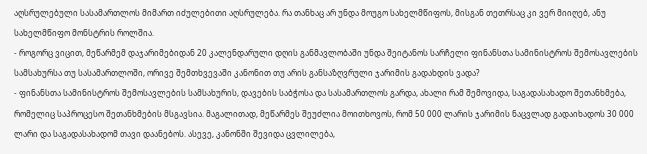აღსრულებული სასამართლოს მიმართ იძულებითი აღსრულება. რა თანხაც არ უნდა მოუგო სახელმწიფოს, მისგან თეთრსაც კი ვერ მიიღებ, ანუ სახელმწიფო მონსტრის როლშია.
- როგორც ვიცით, მეწარმემ დაჯარიმებიდან 20 კალენდარული დღის განმავლობაში უნდა შეიტანოს სარჩელი ფინანსთა სამინისტროს შემოსავლების სამსახურსა თუ სასამართლოში, ორივე შემთხვევაში კანონით თუ არის განსაზღვრული ჯარიმის გადახდის ვადა?
- ფინანსთა სამინისტროს შემოსავლების სამსახურის, დავების საბჭოსა და სასამართლოს გარდა, ახალი რამ შემოვიდა, საგადასახადო შეთანხმება, რომელიც საპროცესო შეთანხმების მსგავსია. მაგალითად, მეწარმეს შეუძლია მოითხოვოს, რომ 50 000 ლარის ჯარიმის ნაცვლად გადაიხადოს 30 000 ლარი და საგადასახადომ თავი დაანებოს. ასევე, კანონში შევიდა ცვლილება,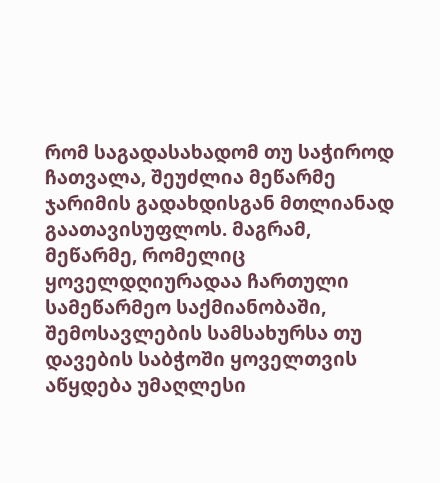რომ საგადასახადომ თუ საჭიროდ ჩათვალა, შეუძლია მეწარმე ჯარიმის გადახდისგან მთლიანად გაათავისუფლოს. მაგრამ, მეწარმე, რომელიც ყოველდღიურადაა ჩართული სამეწარმეო საქმიანობაში, შემოსავლების სამსახურსა თუ დავების საბჭოში ყოველთვის აწყდება უმაღლესი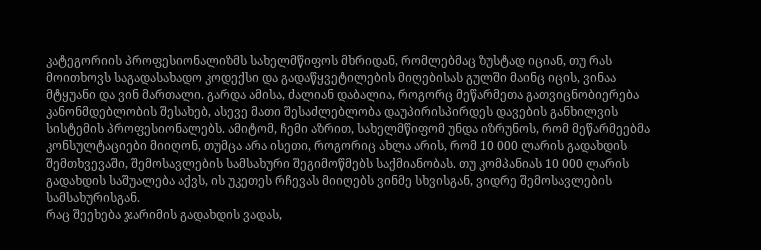კატეგორიის პროფესიონალიზმს სახელმწიფოს მხრიდან, რომლებმაც ზუსტად იციან, თუ რას მოითხოვს საგადასახადო კოდექსი და გადაწყვეტილების მიღებისას გულში მაინც იცის, ვინაა მტყუანი და ვინ მართალი. გარდა ამისა, ძალიან დაბალია, როგორც მეწარმეთა გათვიცნობიერება კანონმდებლობის შესახებ, ასევე მათი შესაძლებლობა დაუპირისპირდეს დავების განხილვის სისტემის პროფესიონალებს. ამიტომ, ჩემი აზრით, სახელმწიფომ უნდა იზრუნოს, რომ მეწარმეებმა კონსულტაციები მიიღონ, თუმცა არა ისეთი, როგორიც ახლა არის, რომ 10 000 ლარის გადახდის შემთხვევაში, შემოსავლების სამსახური შეგიმოწმებს საქმიანობას. თუ კომპანიას 10 000 ლარის გადახდის საშუალება აქვს, ის უკეთეს რჩევას მიიღებს ვინმე სხვისგან, ვიდრე შემოსავლების სამსახურისგან.
რაც შეეხება ჯარიმის გადახდის ვადას,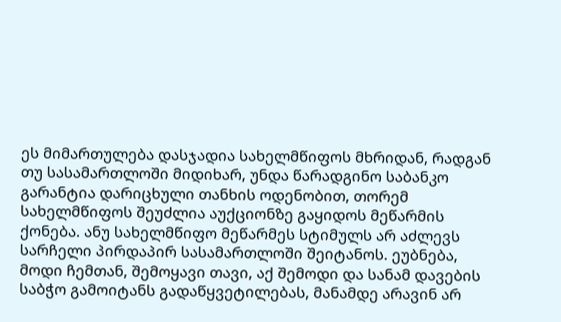ეს მიმართულება დასჯადია სახელმწიფოს მხრიდან, რადგან თუ სასამართლოში მიდიხარ, უნდა წარადგინო საბანკო გარანტია დარიცხული თანხის ოდენობით, თორემ სახელმწიფოს შეუძლია აუქციონზე გაყიდოს მეწარმის ქონება. ანუ სახელმწიფო მეწარმეს სტიმულს არ აძლევს სარჩელი პირდაპირ სასამართლოში შეიტანოს. ეუბნება, მოდი ჩემთან, შემოყავი თავი, აქ შემოდი და სანამ დავების საბჭო გამოიტანს გადაწყვეტილებას, მანამდე არავინ არ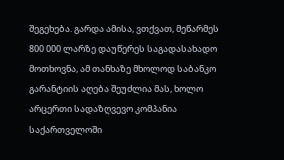შეგეხება. გარდა ამისა, ვთქვათ, მეწარმეს 800 000 ლარზე დაუწერეს საგადასახადო მოთხოვნა, ამ თანხაზე მხოლოდ საბანკო გარანტიის აღება შეუძლია მას, ხოლო არცერთი სადაზღვევო კომპანია საქართველოში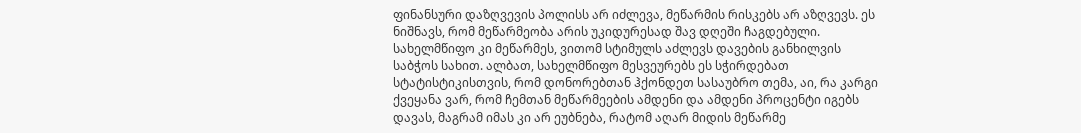ფინანსური დაზღვევის პოლისს არ იძლევა, მეწარმის რისკებს არ აზღვევს. ეს ნიშნავს, რომ მეწარმეობა არის უკიდურესად შავ დღეში ჩაგდებული. სახელმწიფო კი მეწარმეს, ვითომ სტიმულს აძლევს დავების განხილვის საბჭოს სახით. ალბათ, სახელმწიფო მესვეურებს ეს სჭირდებათ სტატისტიკისთვის, რომ დონორებთან ჰქონდეთ სასაუბრო თემა, აი, რა კარგი ქვეყანა ვარ, რომ ჩემთან მეწარმეების ამდენი და ამდენი პროცენტი იგებს დავას, მაგრამ იმას კი არ ეუბნება, რატომ აღარ მიდის მეწარმე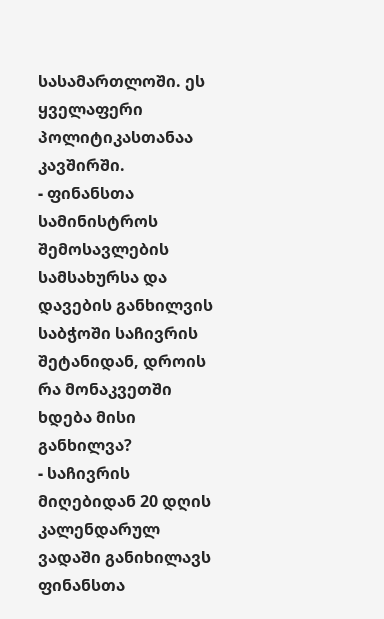სასამართლოში. ეს ყველაფერი პოლიტიკასთანაა კავშირში.
- ფინანსთა სამინისტროს შემოსავლების სამსახურსა და დავების განხილვის საბჭოში საჩივრის შეტანიდან, დროის რა მონაკვეთში ხდება მისი განხილვა?
- საჩივრის მიღებიდან 20 დღის კალენდარულ ვადაში განიხილავს ფინანსთა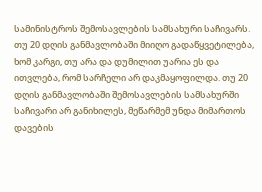სამინისტროს შემოსავლების სამსახური საჩივარს. თუ 20 დღის განმავლობაში მიიღო გადაწყვეტილება, ხომ კარგი, თუ არა და დუმილით უარია ეს და ითვლება, რომ სარჩელი არ დაკმაყოფილდა. თუ 20 დღის განმავლობაში შემოსავლების სამსახურში საჩივარი არ განიხილეს, მეწარმემ უნდა მიმართოს დავების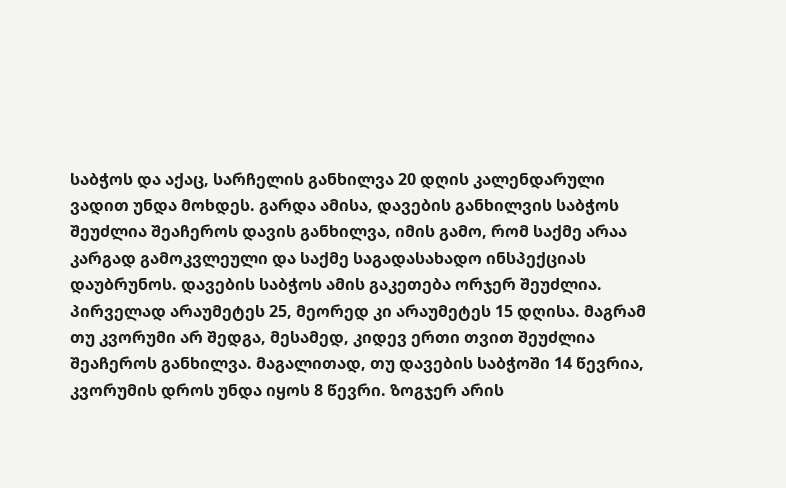საბჭოს და აქაც, სარჩელის განხილვა 20 დღის კალენდარული ვადით უნდა მოხდეს. გარდა ამისა, დავების განხილვის საბჭოს შეუძლია შეაჩეროს დავის განხილვა, იმის გამო, რომ საქმე არაა კარგად გამოკვლეული და საქმე საგადასახადო ინსპექციას დაუბრუნოს. დავების საბჭოს ამის გაკეთება ორჯერ შეუძლია. პირველად არაუმეტეს 25, მეორედ კი არაუმეტეს 15 დღისა. მაგრამ თუ კვორუმი არ შედგა, მესამედ, კიდევ ერთი თვით შეუძლია შეაჩეროს განხილვა. მაგალითად, თუ დავების საბჭოში 14 წევრია, კვორუმის დროს უნდა იყოს 8 წევრი. ზოგჯერ არის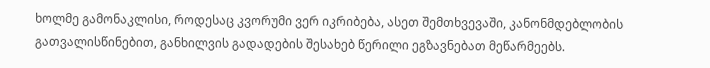ხოლმე გამონაკლისი, როდესაც კვორუმი ვერ იკრიბება, ასეთ შემთხვევაში, კანონმდებლობის გათვალისწინებით, განხილვის გადადების შესახებ წერილი ეგზავნებათ მეწარმეებს.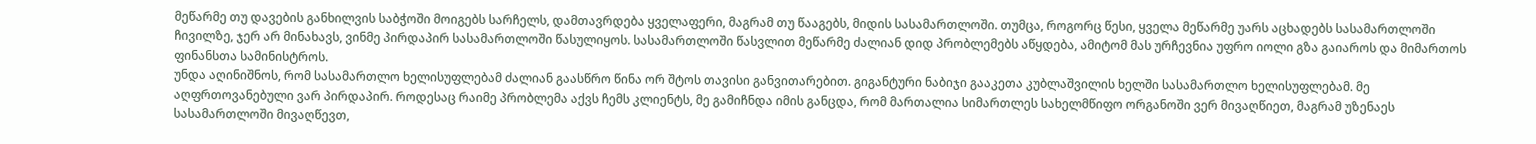მეწარმე თუ დავების განხილვის საბჭოში მოიგებს სარჩელს, დამთავრდება ყველაფერი, მაგრამ თუ წააგებს, მიდის სასამართლოში. თუმცა, როგორც წესი, ყველა მეწარმე უარს აცხადებს სასამართლოში ჩივილზე, ჯერ არ მინახავს, ვინმე პირდაპირ სასამართლოში წასულიყოს. სასამართლოში წასვლით მეწარმე ძალიან დიდ პრობლემებს აწყდება, ამიტომ მას ურჩევნია უფრო იოლი გზა გაიაროს და მიმართოს ფინანსთა სამინისტროს.
უნდა აღინიშნოს, რომ სასამართლო ხელისუფლებამ ძალიან გაასწრო წინა ორ შტოს თავისი განვითარებით. გიგანტური ნაბიჯი გააკეთა კუბლაშვილის ხელში სასამართლო ხელისუფლებამ. მე აღფრთოვანებული ვარ პირდაპირ. როდესაც რაიმე პრობლემა აქვს ჩემს კლიენტს, მე გამიჩნდა იმის განცდა, რომ მართალია სიმართლეს სახელმწიფო ორგანოში ვერ მივაღწიეთ, მაგრამ უზენაეს სასამართლოში მივაღწევთ,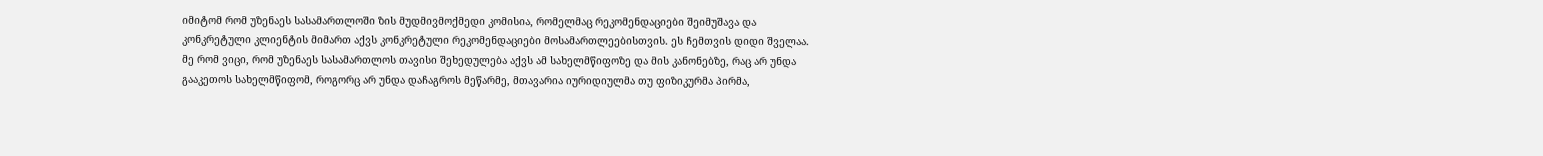იმიტომ რომ უზენაეს სასამართლოში ზის მუდმივმოქმედი კომისია, რომელმაც რეკომენდაციები შეიმუშავა და კონკრეტული კლიენტის მიმართ აქვს კონკრეტული რეკომენდაციები მოსამართლეებისთვის. ეს ჩემთვის დიდი შველაა. მე რომ ვიცი, რომ უზენაეს სასამართლოს თავისი შეხედულება აქვს ამ სახელმწიფოზე და მის კანონებზე, რაც არ უნდა გააკეთოს სახელმწიფომ, როგორც არ უნდა დაჩაგროს მეწარმე, მთავარია იურიდიულმა თუ ფიზიკურმა პირმა,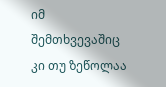იმ შემთხვევაშიც კი თუ ზეწოლაა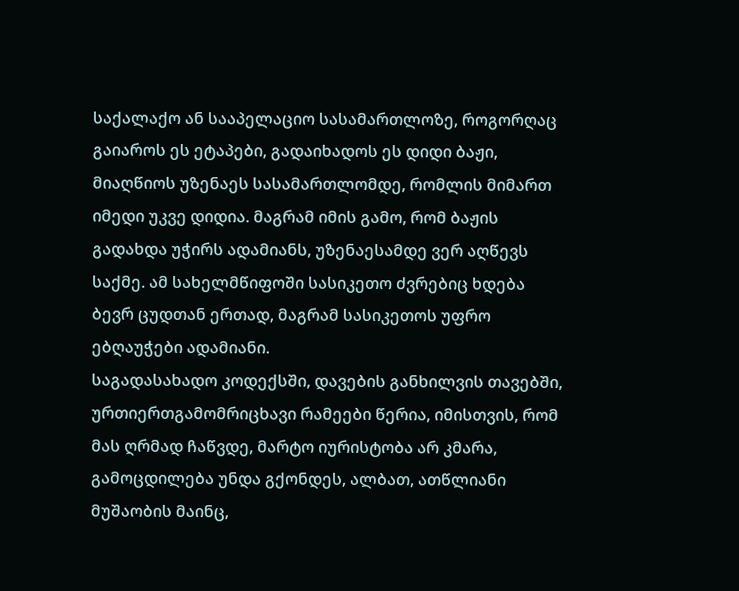საქალაქო ან სააპელაციო სასამართლოზე, როგორღაც გაიაროს ეს ეტაპები, გადაიხადოს ეს დიდი ბაჟი, მიაღწიოს უზენაეს სასამართლომდე, რომლის მიმართ იმედი უკვე დიდია. მაგრამ იმის გამო, რომ ბაჟის გადახდა უჭირს ადამიანს, უზენაესამდე ვერ აღწევს საქმე. ამ სახელმწიფოში სასიკეთო ძვრებიც ხდება ბევრ ცუდთან ერთად, მაგრამ სასიკეთოს უფრო ებღაუჭები ადამიანი.
საგადასახადო კოდექსში, დავების განხილვის თავებში, ურთიერთგამომრიცხავი რამეები წერია, იმისთვის, რომ მას ღრმად ჩაწვდე, მარტო იურისტობა არ კმარა, გამოცდილება უნდა გქონდეს, ალბათ, ათწლიანი მუშაობის მაინც,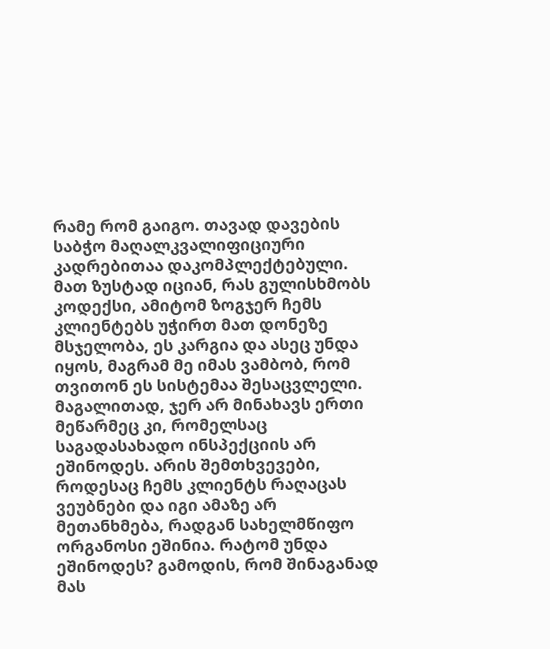რამე რომ გაიგო. თავად დავების საბჭო მაღალკვალიფიციური კადრებითაა დაკომპლექტებული. მათ ზუსტად იციან, რას გულისხმობს კოდექსი, ამიტომ ზოგჯერ ჩემს კლიენტებს უჭირთ მათ დონეზე მსჯელობა, ეს კარგია და ასეც უნდა იყოს, მაგრამ მე იმას ვამბობ, რომ თვითონ ეს სისტემაა შესაცვლელი. მაგალითად, ჯერ არ მინახავს ერთი მეწარმეც კი, რომელსაც საგადასახადო ინსპექციის არ ეშინოდეს. არის შემთხვევები, როდესაც ჩემს კლიენტს რაღაცას ვეუბნები და იგი ამაზე არ მეთანხმება, რადგან სახელმწიფო ორგანოსი ეშინია. რატომ უნდა ეშინოდეს? გამოდის, რომ შინაგანად მას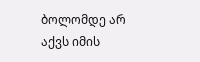ბოლომდე არ აქვს იმის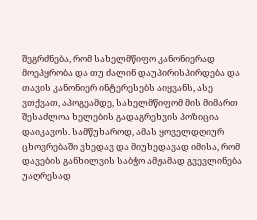შეგრძნება, რომ სახელმწიფო კანონიერად მოეპყრობა და თუ ძალინ დაუპირისპირდება და თავის კანონიერ ინტერესებს აიყვანს, ასე ვთქვათ, აპოგეამდე, სახელმწიფომ მის მიმართ შესაძლოა ხელების გადაგრეხვის პოზიცია დაიკავოს. სამწუხაროდ, ამას ყოველდღიურ ცხოვრებაში ვხედავ და მიუხედავად იმისა, რომ დავების განხილვის საბჭო ამჟამად გვევლინება უაღრესად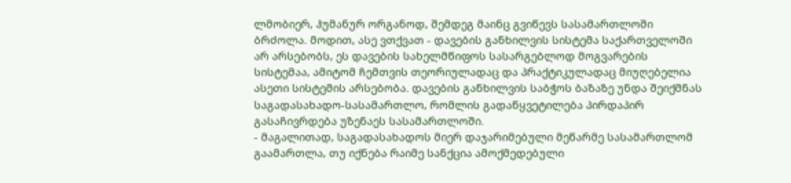ლმობიერ, ჰუმანურ ორგანოდ, შემდეგ მაინც გვიწევს სასამართლოში ბრძოლა. მოდით, ასე ვთქვათ - დავების განხილვის სისტემა საქართველოში არ არსებობს, ეს დავების სახელმწიფოს სასარგებლოდ მოგვარების სისტემაა, ამიტომ ჩემთვის თეორიულადაც და პრაქტიკულადაც მიუღებელია ასეთი სისტემის არსებობა. დავების განხილვის საბჭოს ბაზაზე უნდა შეიქმნას საგადასახადო-სასამართლო, რომლის გადაწყვეტილება პირდაპირ გასაჩივრდება უზენაეს სასამართლოში.
- მაგალითად, საგადასახადოს მიერ დაჯარიმებული მეწარმე სასამართლომ გაამართლა, თუ იქნება რაიმე სანქცია ამოქმედებული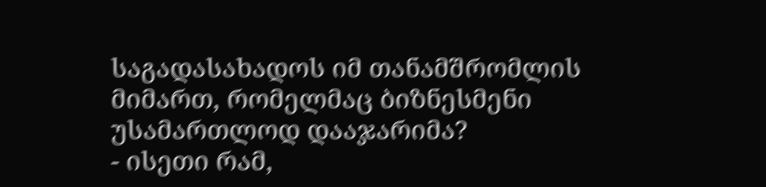საგადასახადოს იმ თანამშრომლის მიმართ, რომელმაც ბიზნესმენი უსამართლოდ დააჯარიმა?
- ისეთი რამ,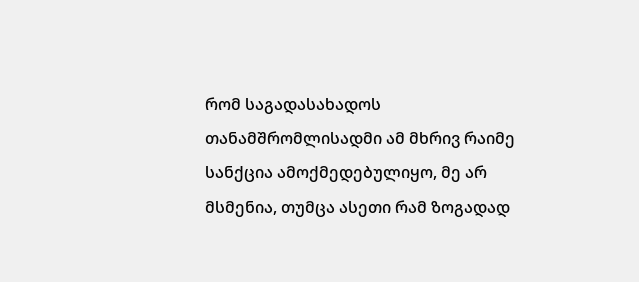რომ საგადასახადოს თანამშრომლისადმი ამ მხრივ რაიმე სანქცია ამოქმედებულიყო, მე არ მსმენია, თუმცა ასეთი რამ ზოგადად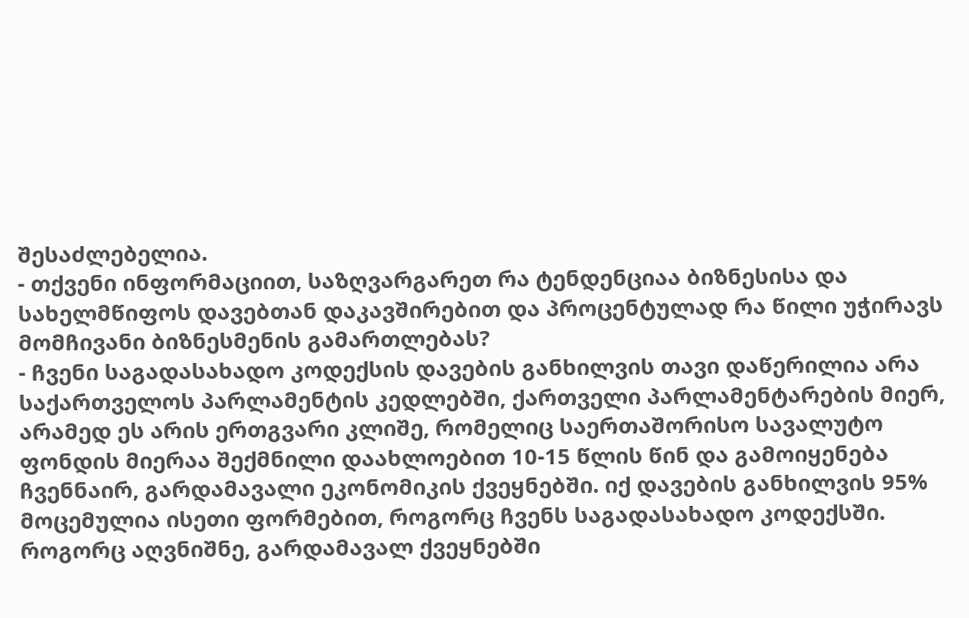შესაძლებელია.
- თქვენი ინფორმაციით, საზღვარგარეთ რა ტენდენციაა ბიზნესისა და სახელმწიფოს დავებთან დაკავშირებით და პროცენტულად რა წილი უჭირავს მომჩივანი ბიზნესმენის გამართლებას?
- ჩვენი საგადასახადო კოდექსის დავების განხილვის თავი დაწერილია არა საქართველოს პარლამენტის კედლებში, ქართველი პარლამენტარების მიერ, არამედ ეს არის ერთგვარი კლიშე, რომელიც საერთაშორისო სავალუტო ფონდის მიერაა შექმნილი დაახლოებით 10-15 წლის წინ და გამოიყენება ჩვენნაირ, გარდამავალი ეკონომიკის ქვეყნებში. იქ დავების განხილვის 95% მოცემულია ისეთი ფორმებით, როგორც ჩვენს საგადასახადო კოდექსში. როგორც აღვნიშნე, გარდამავალ ქვეყნებში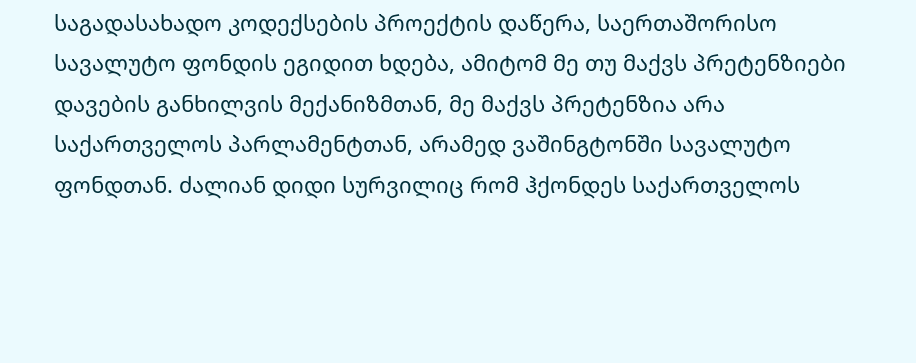საგადასახადო კოდექსების პროექტის დაწერა, საერთაშორისო სავალუტო ფონდის ეგიდით ხდება, ამიტომ მე თუ მაქვს პრეტენზიები დავების განხილვის მექანიზმთან, მე მაქვს პრეტენზია არა საქართველოს პარლამენტთან, არამედ ვაშინგტონში სავალუტო ფონდთან. ძალიან დიდი სურვილიც რომ ჰქონდეს საქართველოს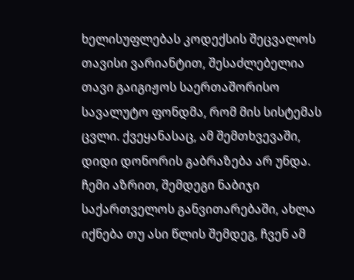ხელისუფლებას კოდექსის შეცვალოს თავისი ვარიანტით, შესაძლებელია თავი გაიგიჟოს საერთაშორისო სავალუტო ფონდმა, რომ მის სისტემას ცვლი. ქვეყანასაც, ამ შემთხვევაში, დიდი დონორის გაბრაზება არ უნდა. ჩემი აზრით, შემდეგი ნაბიჯი საქართველოს განვითარებაში, ახლა იქნება თუ ასი წლის შემდეგ, ჩვენ ამ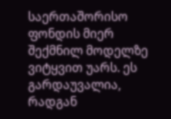საერთაშორისო ფონდის მიერ შექმნილ მოდელზე ვიტყვით უარს. ეს გარდაუვალია, რადგან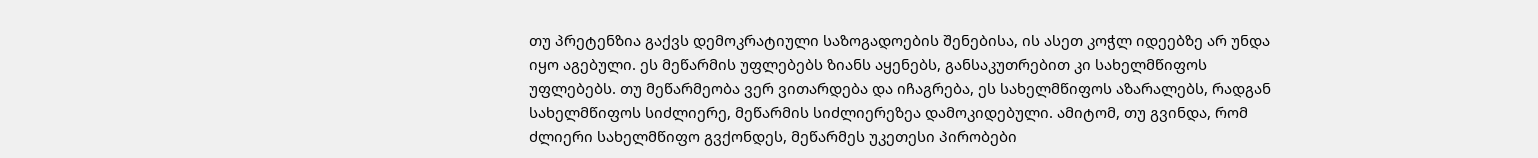თუ პრეტენზია გაქვს დემოკრატიული საზოგადოების შენებისა, ის ასეთ კოჭლ იდეებზე არ უნდა იყო აგებული. ეს მეწარმის უფლებებს ზიანს აყენებს, განსაკუთრებით კი სახელმწიფოს უფლებებს. თუ მეწარმეობა ვერ ვითარდება და იჩაგრება, ეს სახელმწიფოს აზარალებს, რადგან სახელმწიფოს სიძლიერე, მეწარმის სიძლიერეზეა დამოკიდებული. ამიტომ, თუ გვინდა, რომ ძლიერი სახელმწიფო გვქონდეს, მეწარმეს უკეთესი პირობები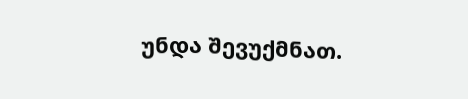უნდა შევუქმნათ.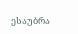ესაუბრა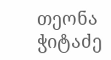თეონა ჭიტაძე